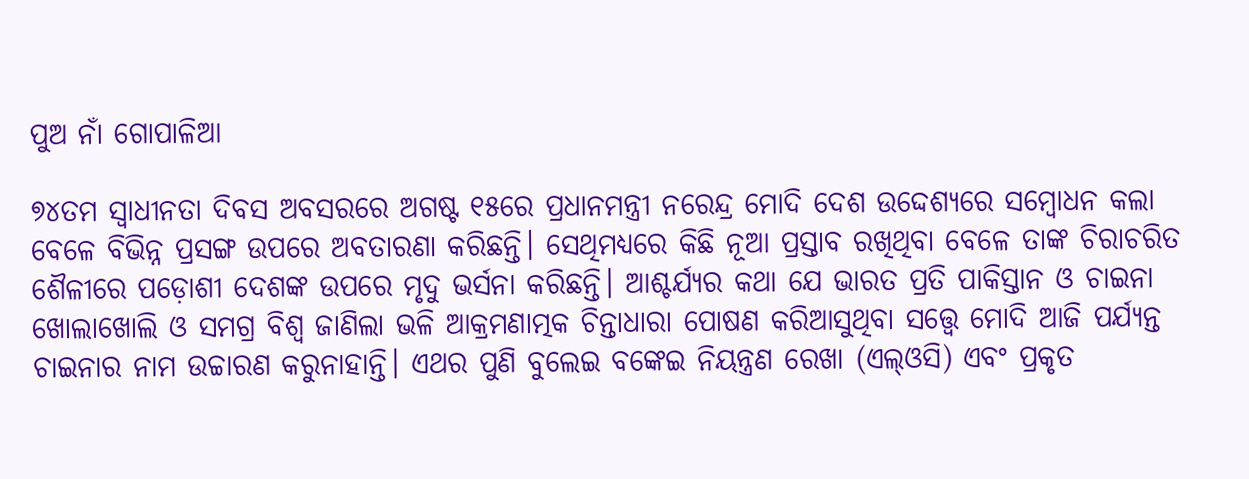ପୁଅ ନାଁ ଗୋପାଳିଆ

୭୪ତମ ସ୍ବାଧୀନତା ଦିବସ ଅବସରରେ ଅଗଷ୍ଟ ୧୫ରେ ପ୍ରଧାନମନ୍ତ୍ରୀ ନରେନ୍ଦ୍ର ମୋଦି ଦେଶ ଉଦ୍ଦେଶ୍ୟରେ ସମ୍ବୋଧନ କଲା ବେଳେ ବିଭିନ୍ନ ପ୍ରସଙ୍ଗ ଉପରେ ଅବତାରଣା କରିଛନ୍ତି। ସେଥିମଧ୍ୟରେ କିଛି ନୂଆ ପ୍ରସ୍ତାବ ରଖିଥିବା ବେଳେ ତାଙ୍କ ଚିରାଚରିତ ଶୈଳୀରେ ପଡ଼ୋଶୀ ଦେଶଙ୍କ ଉପରେ ମୃଦୁ ଭର୍ସନା କରିଛନ୍ତି। ଆଶ୍ଚର୍ଯ୍ୟର କଥା ଯେ ଭାରତ ପ୍ରତି ପାକିସ୍ତାନ ଓ ଚାଇନା ଖୋଲାଖୋଲି ଓ ସମଗ୍ର ବିଶ୍ୱ ଜାଣିଲା ଭଳି ଆକ୍ରମଣାତ୍ମକ ଚିନ୍ତାଧାରା ପୋଷଣ କରିଆସୁଥିବା ସତ୍ତ୍ୱେ ମୋଦି ଆଜି ପର୍ଯ୍ୟନ୍ତ ଚାଇନାର ନାମ ଉଚ୍ଚାରଣ କରୁନାହାନ୍ତି। ଏଥର ପୁଣି ବୁଲେଇ ବଙ୍କେଇ ନିୟନ୍ତ୍ରଣ ରେଖା (ଏଲ୍‌ଓସି) ଏବଂ ପ୍ରକୃତ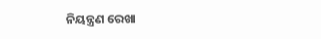ନିୟନ୍ତ୍ରଣ ରେଖା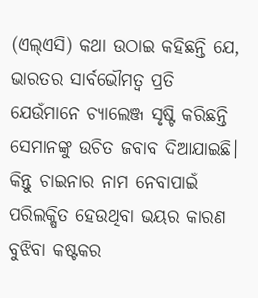(ଏଲ୍‌ଏସି) କଥା ଉଠାଇ କହିଛନ୍ତି ଯେ, ଭାରତର ସାର୍ବଭୌମତ୍ୱ ପ୍ରତି ଯେଉଁମାନେ ଚ୍ୟାଲେଞ୍ଜ ସୃଷ୍ଟି କରିଛନ୍ତି ସେମାନଙ୍କୁ ଉଚିତ ଜବାବ ଦିଆଯାଇଛି। କିନ୍ତୁ ଚାଇନାର ନାମ ନେବାପାଇଁ ପରିଲକ୍ଷିତ ହେଉଥିବା ଭୟର କାରଣ ବୁଝିବା କଷ୍ଟକର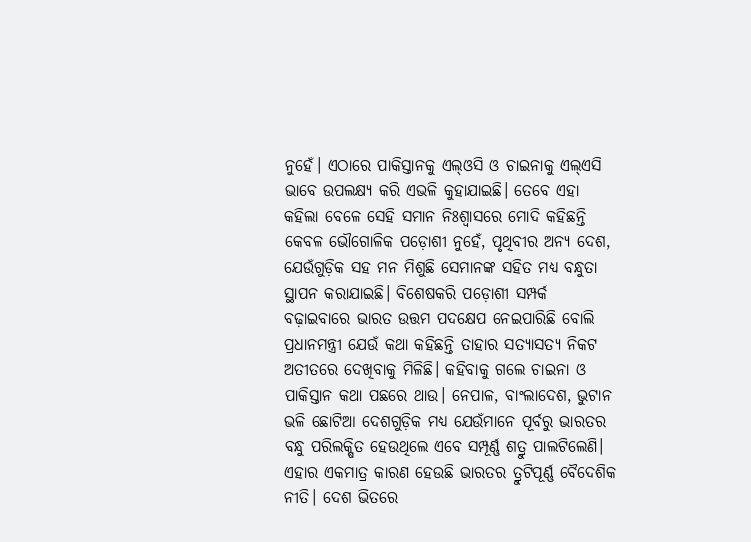ନୁହେଁ। ଏଠାରେ ପାକିସ୍ତାନକୁ ଏଲ୍‌ଓସି ଓ ଚାଇନାକୁ ଏଲ୍‌ଏସି ଭାବେ ଉପଲକ୍ଷ୍ୟ କରି ଏଭଳି କୁହାଯାଇଛି। ତେବେ ଏହା କହିଲା ବେଳେ ସେହି ସମାନ ନିଃଶ୍ୱାସରେ ମୋଦି କହିଛନ୍ତି କେବଳ ଭୌଗୋଳିକ ପଡ଼ୋଶୀ ନୁହେଁ, ପୃଥିବୀର ଅନ୍ୟ ଦେଶ, ଯେଉଁଗୁଡ଼ିକ ସହ ମନ ମିଶୁଛି ସେମାନଙ୍କ ସହିତ ମଧ୍ୟ ବନ୍ଧୁତା ସ୍ଥାପନ କରାଯାଇଛି। ବିଶେଷକରି ପଡ଼ୋଶୀ ସମ୍ପର୍କ ବଢ଼ାଇବାରେ ଭାରତ ଉତ୍ତମ ପଦକ୍ଷେପ ନେଇପାରିଛି ବୋଲି ପ୍ରଧାନମନ୍ତ୍ରୀ ଯେଉଁ କଥା କହିଛନ୍ତି ତାହାର ସତ୍ୟାସତ୍ୟ ନିକଟ ଅତୀତରେ ଦେଖିବାକୁ ମିଳିଛି। କହିବାକୁ ଗଲେ ଚାଇନା ଓ ପାକିସ୍ତାନ କଥା ପଛରେ ଥାଉ। ନେପାଳ, ବାଂଲାଦେଶ, ଭୁଟାନ ଭଳି ଛୋଟିଆ ଦେଶଗୁଡ଼ିକ ମଧ୍ୟ ଯେଉଁମାନେ ପୂର୍ବରୁ ଭାରତର ବନ୍ଧୁ ପରିଲକ୍ଷିତ ହେଉଥିଲେ ଏବେ ସମ୍ପୂର୍ଣ୍ଣ ଶତ୍ରୁ ପାଲଟିଲେଣି। ଏହାର ଏକମାତ୍ର କାରଣ ହେଉଛି ଭାରତର ତ୍ରୁଟିପୂର୍ଣ୍ଣ ବୈଦେଶିକ ନୀତି। ଦେଶ ଭିତରେ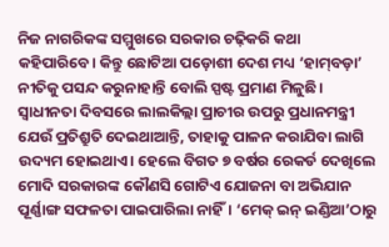ନିଜ ନାଗରିକଙ୍କ ସମ୍ମୁଖରେ ସରକାର ଚଢ଼ିକରି କଥା କହିପାରିବେ। କିନ୍ତୁ ଛୋଟିଆ ପଡ଼ୋଶୀ ଦେଶ ମଧ୍ୟ ‘ହାମ୍‌ବଡ଼ା’ ନୀତିକୁ ପସନ୍ଦ କରୁନାହାନ୍ତି ବୋଲି ସ୍ପଷ୍ଟ ପ୍ରମାଣ ମିଳୁଛି।
ସ୍ବାଧୀନତା ଦିବସରେ ଲାଲକିଲ୍ଲା ପ୍ରାଚୀର ଉପରୁ ପ୍ରଧାନମନ୍ତ୍ରୀ ଯେଉଁ ପ୍ରତିଶ୍ରୁତି ଦେଇଥାଆନ୍ତି, ତାହାକୁ ପାଳନ କରାଯିବା ଲାଗି ଉଦ୍ୟମ ହୋଇଥାଏ। ହେଲେ ବିଗତ ୭ ବର୍ଷର ରେକର୍ଡ ଦେଖିଲେ ମୋଦି ସରକାରଙ୍କ କୌଣସି ଗୋଟିଏ ଯୋଜନା ବା ଅଭିଯାନ ପୂର୍ଣ୍ଣାଙ୍ଗ ସଫଳତା ପାଇପାରିଲା ନାହିଁ। ‘ମେକ୍‌ ଇନ୍‌ ଇଣ୍ଡିଆ’ଠାରୁ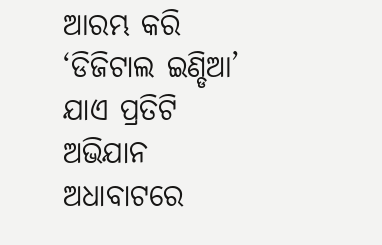ଆରମ୍ଭ କରି ‘ଡିଜିଟାଲ ଇଣ୍ଡିଆ’ ଯାଏ ପ୍ରତିଟି ଅଭିଯାନ ଅଧାବାଟରେ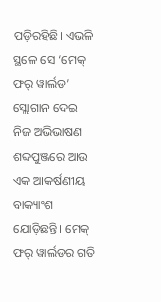ପଡ଼ିରହିଛି। ଏଭଳି ସ୍ଥଳେ ସେ ‘ମେକ୍‌ ଫର୍‌ ୱାର୍ଲଡ’ ସ୍ଲୋଗାନ ଦେଇ ନିଜ ଅଭିଭାଷଣ ଶବ୍ଦପୁଞ୍ଜରେ ଆଉ ଏକ ଆକର୍ଷଣୀୟ ବାକ୍ୟାଂଶ ଯୋଡ଼ିଛନ୍ତି। ମେକ୍‌ ଫର୍‌ ୱାର୍ଲଡର ଗତି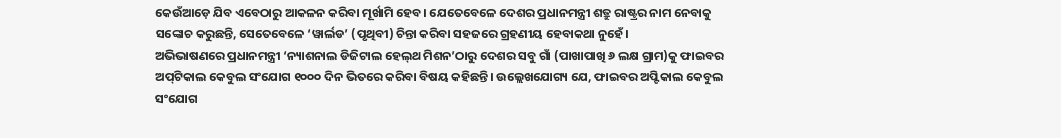କେଉଁଆଡ଼େ ଯିବ ଏବେଠାରୁ ଆକଳନ କରିବା ମୂର୍ଖାମି ହେବ। ଯେତେବେଳେ ଦେଶର ପ୍ରଧାନମନ୍ତ୍ରୀ ଶତ୍ରୁ ରାଷ୍ଟ୍ରର ନାମ ନେବାକୁ ସଙ୍କୋଚ କରୁଛନ୍ତି, ସେତେବେଳେ ‘ୱାର୍ଲଡ’ (ପୃଥିବୀ) ଚିନ୍ତା କରିବା ସହଜରେ ଗ୍ରହଣୀୟ ହେବାକଥା ନୁହେଁ।
ଅଭିଭାଷଣରେ ପ୍ରଧାନମନ୍ତ୍ରୀ ‘ନ୍ୟାଶନାଲ ଡିଜିଟାଲ ହେଲ୍‌ଥ ମିଶନ’ଠାରୁ ଦେଶର ସବୁ ଗାଁ (ପାଖାପାଖି ୬ ଲକ୍ଷ ଗ୍ରାମ)କୁ ଫାଇବର ଅପ୍‌ଟିକାଲ କେବୁଲ ସଂଯୋଗ ୧୦୦୦ ଦିନ ଭିତରେ କରିବା ବିଷୟ କହିଛନ୍ତି। ଉଲ୍ଲେଖଯୋଗ୍ୟ ଯେ, ଫାଇବର ଅପ୍ଟିକାଲ କେବୁଲ ସଂଯୋଗ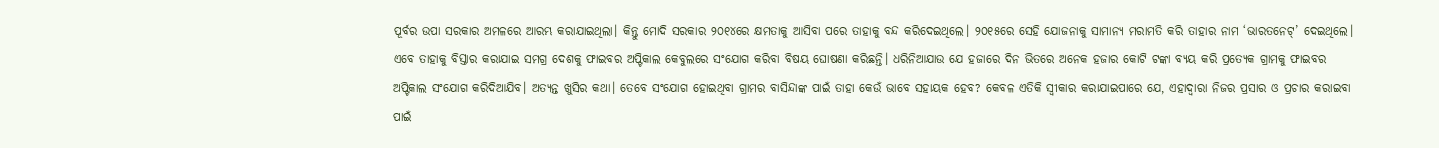ପୂର୍ବର ଉପା ସରକାର ଅମଳରେ ଆରମ୍ଭ କରାଯାଇଥିଲା। କିନ୍ତୁ ମୋଦି ସରକାର ୨୦୧୪ରେ କ୍ଷମତାକୁ ଆସିବା ପରେ ତାହାକୁ ବନ୍ଦ କରିଦେଇଥିଲେ। ୨୦୧୫ରେ ସେହି ଯୋଜନାକୁ ସାମାନ୍ୟ ମରାମତି କରି ତାହାର ନାମ ‘ଭାରତନେଟ୍‌’ ଦେଇଥିଲେ। ଏବେ ତାହାକୁ ବିସ୍ତାର କରାଯାଇ ସମଗ୍ର ଦେଶକୁ ଫାଇବର ଅପ୍ଟିକାଲ କେବୁଲରେ ସଂଯୋଗ କରିବା ବିଷୟ ଘୋଷଣା କରିଛନ୍ତି। ଧରିନିଆଯାଉ ଯେ ହଜାରେ ଦିନ ଭିତରେ ଅନେକ ହଜାର କୋଟି ଟଙ୍କା ବ୍ୟୟ କରି ପ୍ରତ୍ୟେକ ଗ୍ରାମକୁ ଫାଇବର ଅପ୍ଟିକାଲ ସଂଯୋଗ କରିଦିଆଯିବ। ଅତ୍ୟନ୍ତ ଖୁସିର କଥା। ତେବେ ସଂଯୋଗ ହୋଇଥିବା ଗ୍ରାମର ବାସିନ୍ଦାଙ୍କ ପାଇଁ ତାହା କେଉଁ ଭାବେ ସହାୟକ ହେବ? କେବଳ ଏତିକି ସ୍ବୀକାର କରାଯାଇପାରେ ଯେ, ଏହାଦ୍ୱାରା ନିଜର ପ୍ରସାର ଓ ପ୍ରଚାର କରାଇବା ପାଇଁ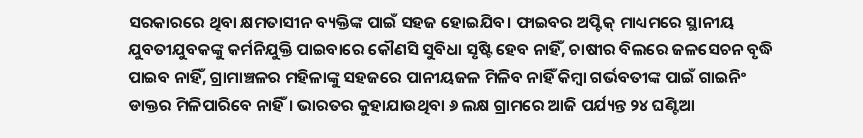ସରକାରରେ ଥିବା କ୍ଷମତାସୀନ ବ୍ୟକ୍ତିଙ୍କ ପାଇଁ ସହଜ ହୋଇଯିବ। ଫାଇବର ଅପ୍ଟିକ୍‌ ମାଧ୍ୟମରେ ସ୍ଥାନୀୟ ଯୁବତୀଯୁବକଙ୍କୁ କର୍ମନିଯୁକ୍ତି ପାଇବାରେ କୌଣସି ସୁବିଧା ସୃଷ୍ଟି ହେବ ନାହିଁ, ଚାଷୀର ବିଲରେ ଜଳସେଚନ ବୃଦ୍ଧି ପାଇବ ନାହିଁ, ଗ୍ରାମାଞ୍ଚଳର ମହିଳାଙ୍କୁ ସହଜରେ ପାନୀୟଜଳ ମିଳିବ ନାହିଁ କିମ୍ବା ଗର୍ଭବତୀଙ୍କ ପାଇଁ ଗାଇନିଂ ଡାକ୍ତର ମିଳିପାରିବେ ନାହିଁ। ଭାରତର କୁହାଯାଉଥିବା ୬ ଲକ୍ଷ ଗ୍ରାମରେ ଆଜି ପର୍ଯ୍ୟନ୍ତ ୨୪ ଘଣ୍ଟିଆ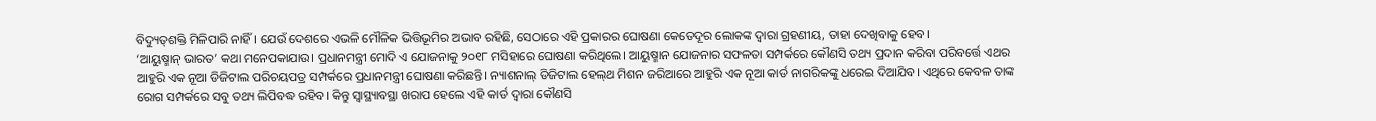ବିଦ୍ୟୁତ୍‌ଶକ୍ତି ମିଳିପାରି ନାହିଁ। ଯେଉଁ ଦେଶରେ ଏଭଳି ମୌଳିକ ଭିତ୍ତିଭୂମିର ଅଭାବ ରହିଛି, ସେଠାରେ ଏହି ପ୍ରକାରର ଘୋଷଣା କେତେଦୂର ଲୋକଙ୍କ ଦ୍ୱାରା ଗ୍ରହଣୀୟ, ତାହା ଦେଖିବାକୁ ହେବ।
‘ଆୟୁଷ୍ମାନ୍‌ ଭାରତ’ କଥା ମନେପକାଯାଉ। ପ୍ରଧାନମନ୍ତ୍ରୀ ମୋଦି ଏ ଯୋଜନାକୁ ୨୦୧୮ ମସିହାରେ ଘୋଷଣା କରିଥିଲେ। ଆୟୁଷ୍ମାନ ଯୋଜନାର ସଫଳତା ସମ୍ପର୍କରେ କୌଣସି ତଥ୍ୟ ପ୍ରଦାନ କରିବା ପରିବର୍ତ୍ତେ ଏଥର ଆହୁରି ଏକ ନୂଆ ଡିଜିଟାଲ ପରିଚୟପତ୍ର ସମ୍ପର୍କରେ ପ୍ରଧାନମନ୍ତ୍ରୀ ଘୋଷଣା କରିଛନ୍ତି। ନ୍ୟାଶନାଲ୍‌ ଡିଜିଟାଲ ହେଲ୍‌ଥ ମିଶନ ଜରିଆରେ ଆହୁରି ଏକ ନୂଆ କାର୍ଡ ନାଗରିକଙ୍କୁ ଧରେଇ ଦିଆଯିବ। ଏଥିରେ କେବଳ ତାଙ୍କ ରୋଗ ସମ୍ପର୍କରେ ସବୁ ତଥ୍ୟ ଲିପିବଦ୍ଧ ରହିବ। କିନ୍ତୁ ସ୍ବାସ୍ଥ୍ୟାବସ୍ଥା ଖରାପ ହେଲେ ଏହି କାର୍ଡ ଦ୍ୱାରା କୌଣସି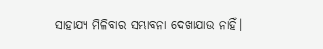ସାହାଯ୍ୟ ମିଳିବାର ସମ୍ଭାବନା ଦେଖାଯାଉ ନାହିଁ।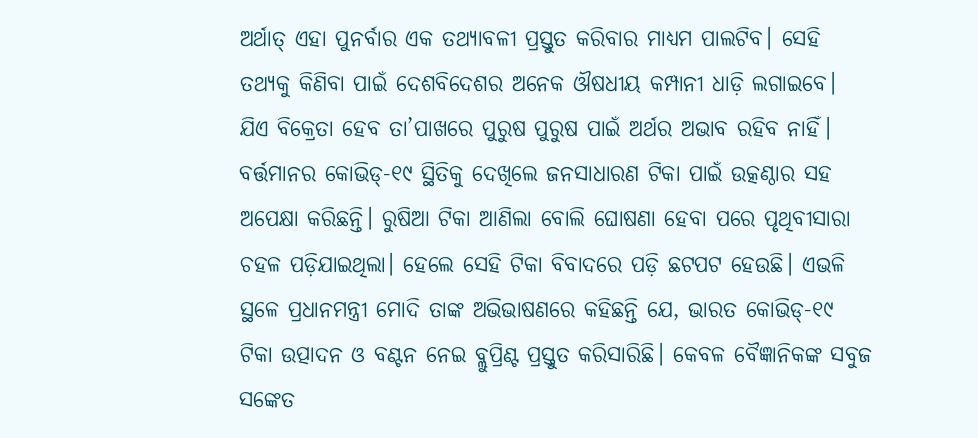ଅର୍ଥାତ୍‌ ଏହା ପୁନର୍ବାର ଏକ ତଥ୍ୟାବଳୀ ପ୍ରସ୍ତୁତ କରିବାର ମାଧ୍ୟମ ପାଲଟିବ। ସେହି ତଥ୍ୟକୁ କିଣିବା ପାଇଁ ଦେଶବିଦେଶର ଅନେକ ଔଷଧୀୟ କମ୍ପାନୀ ଧାଡ଼ି ଲଗାଇବେ। ଯିଏ ବିକ୍ରେତା ହେବ ତା’ପାଖରେ ପୁରୁଷ ପୁରୁଷ ପାଇଁ ଅର୍ଥର ଅଭାବ ରହିବ ନାହିଁ।
ବର୍ତ୍ତମାନର କୋଭିଡ୍‌-୧୯ ସ୍ଥିତିକୁ ଦେଖିଲେ ଜନସାଧାରଣ ଟିକା ପାଇଁ ଉତ୍କଣ୍ଠାର ସହ ଅପେକ୍ଷା କରିଛନ୍ତି। ରୁଷିଆ ଟିକା ଆଣିଲା ବୋଲି ଘୋଷଣା ହେବା ପରେ ପୃଥିବୀସାରା ଚହଳ ପଡ଼ିଯାଇଥିଲା। ହେଲେ ସେହି ଟିକା ବିବାଦରେ ପଡ଼ି ଛଟପଟ ହେଉଛି। ଏଭଳି ସ୍ଥଳେ ପ୍ରଧାନମନ୍ତ୍ରୀ ମୋଦି ତାଙ୍କ ଅଭିଭାଷଣରେ କହିଛନ୍ତି ଯେ, ଭାରତ କୋଭିଡ୍‌-୧୯ ଟିକା ଉତ୍ପାଦନ ଓ ବଣ୍ଟନ ନେଇ ବ୍ଲୁପ୍ରିଣ୍ଟ ପ୍ରସ୍ତୁତ କରିସାରିଛି। କେବଳ ବୈଜ୍ଞାନିକଙ୍କ ସବୁଜ ସଙ୍କେତ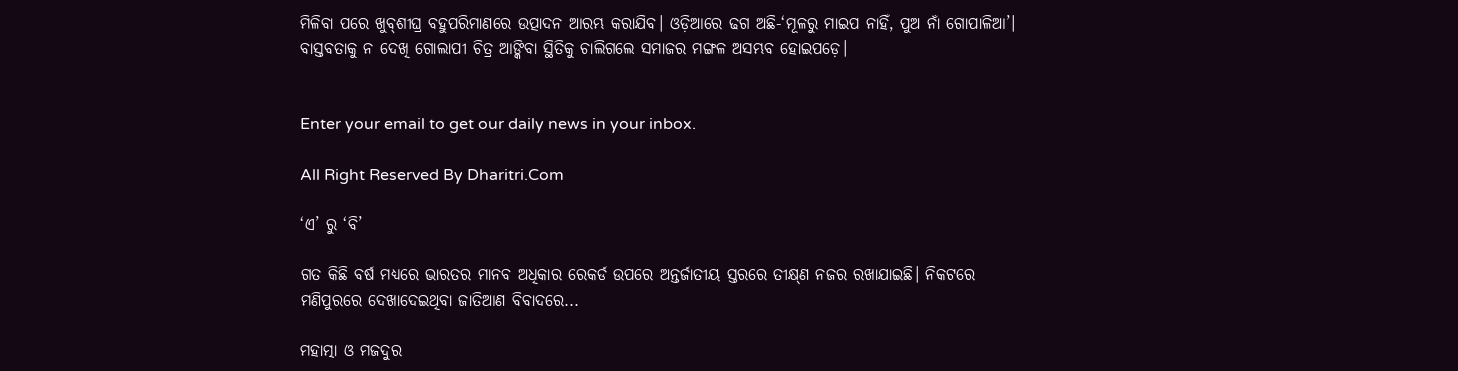ମିଳିବା ପରେ ଖୁବ୍‌ଶୀଘ୍ର ବହୁପରିମାଣରେ ଉତ୍ପାଦନ ଆରମ୍ଭ କରାଯିବ। ଓଡ଼ିଆରେ ଢଗ ଅଛି-‘ମୂଳରୁ ମାଇପ ନାହିଁ, ପୁଅ ନାଁ ଗୋପାଳିଆ’। ବାସ୍ତବତାକୁ ନ ଦେଖି ଗୋଲାପୀ ଚିତ୍ର ଆଙ୍କିବା ସ୍ଥିତିକୁ ଚାଲିଗଲେ ସମାଜର ମଙ୍ଗଳ ଅସମ୍ଭବ ହୋଇପଡ଼େ।


Enter your email to get our daily news in your inbox.

All Right Reserved By Dharitri.Com

‘ଏ’ ରୁ ‘ବି’

ଗତ କିଛି ବର୍ଷ ମଧ୍ୟରେ ଭାରତର ମାନବ ଅଧିକାର ରେକର୍ଡ ଉପରେ ଅନ୍ତର୍ଜାତୀୟ ସ୍ତରରେ ତୀକ୍ଷ୍‌ଣ ନଜର ରଖାଯାଇଛି। ନିକଟରେ ମଣିପୁରରେ ଦେଖାଦେଇଥିବା ଜାତିଆଣ ବିବାଦରେ...

ମହାତ୍ମା ଓ ମଜଦୁର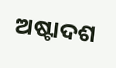ଅଷ୍ଟାଦଶ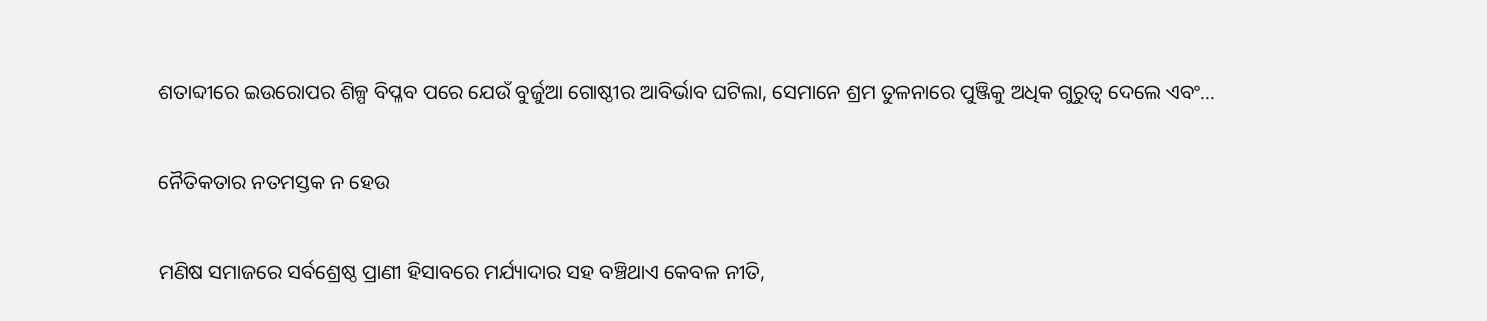ଶତାବ୍ଦୀରେ ଇଉରୋପର ଶିଳ୍ପ ବିପ୍ଳବ ପରେ ଯେଉଁ ବୁର୍ଜୁଆ ଗୋଷ୍ଠୀର ଆବିର୍ଭାବ ଘଟିଲା, ସେମାନେ ଶ୍ରମ ତୁଳନାରେ ପୁଞ୍ଜିକୁ ଅଧିକ ଗୁରୁତ୍ୱ ଦେଲେ ଏବଂ...

ନୈତିକତାର ନତମସ୍ତକ ନ ହେଉ

ମଣିଷ ସମାଜରେ ସର୍ବଶ୍ରେଷ୍ଠ ପ୍ରାଣୀ ହିସାବରେ ମର୍ଯ୍ୟାଦାର ସହ ବଞ୍ଚିଥାଏ କେବଳ ନୀତି,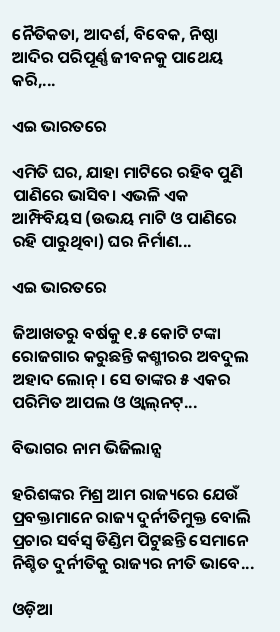ନୈତିକତା, ଆଦର୍ଶ, ବିବେକ, ନିଷ୍ଠା ଆଦିର ପରିପୂର୍ଣ୍ଣ ଜୀବନକୁ ପାଥେୟ କରି,...

ଏଇ ଭାରତରେ

ଏମିତି ଘର, ଯାହା ମାଟିରେ ରହିବ ପୁଣି ପାଣିରେ ଭାସିବ। ଏଭଳି ଏକ ଆମ୍ଫିବିୟସ (ଉଭୟ ମାଟି ଓ ପାଣିରେ ରହି ପାରୁଥିବା) ଘର ନିର୍ମାଣ...

ଏଇ ଭାରତରେ

ଜିଆଖତରୁ ବର୍ଷକୁ ୧.୫ କୋଟି ଟଙ୍କା ରୋଜଗାର କରୁଛନ୍ତି କଶ୍ମୀରର ଅବଦୁଲ ଅହାଦ ଲୋନ୍‌। ସେ ତାଙ୍କର ୫ ଏକର ପରିମିତ ଆପଲ ଓ ଓ୍ବାଲ୍‌ନଟ୍‌...

ବିଭାଗର ନାମ ଭିଜିଲାନ୍ସ

ହରିଶଙ୍କର ମିଶ୍ର ଆମ ରାଜ୍ୟରେ ଯେଉଁ ପ୍ରବକ୍ତାମାନେ ରାଜ୍ୟ ଦୁର୍ନୀତିମୁକ୍ତ ବୋଲି ପ୍ରଚାର ସର୍ବସ୍ବ ଡିଣ୍ଡିମ ପିଟୁଛନ୍ତି ସେମାନେ ନିଶ୍ଚିତ ଦୁର୍ନୀତିକୁ ରାଜ୍ୟର ନୀତି ଭାବେ...

ଓଡ଼ିଆ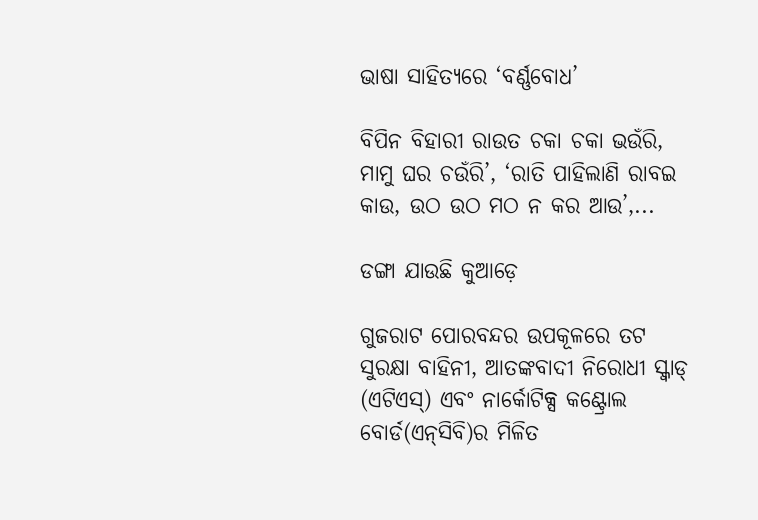ଭାଷା ସାହିତ୍ୟରେ ‘ବର୍ଣ୍ଣବୋଧ’

ବିପିନ ବିହାରୀ ରାଉତ ଚକା ଚକା ଭଉଁରି, ମାମୁ ଘର ଚଉଁରି’, ‘ରାତି ପାହିଲାଣି ରାବଇ କାଉ, ଉଠ ଉଠ ମଠ ନ କର ଆଉ’,...

ଡଙ୍ଗା ଯାଉଛି କୁଆଡ଼େ

ଗୁଜରାଟ ପୋରବନ୍ଦର ଉପକୂଳରେ ତଟ ସୁରକ୍ଷା ବାହିନୀ, ଆତଙ୍କବାଦୀ ନିରୋଧୀ ସ୍କ୍ବାଡ୍‌ (ଏଟିଏସ୍‌) ଏବଂ ନାର୍କୋଟିକ୍ସ କଣ୍ଟ୍ରୋଲ ବୋର୍ଡ(ଏନ୍‌ସିବି)ର ମିଳିତ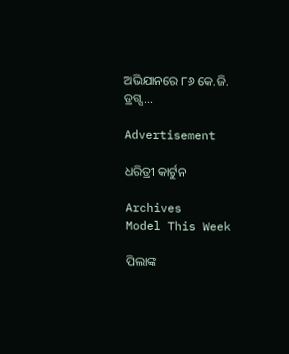ଅଭିଯାନରେ ୮୬ କେ.ଜି. ଡ୍ରଗ୍ସ...

Advertisement

ଧରିତ୍ରୀ କାର୍ଟୁନ

Archives
Model This Week

ପିଲାଙ୍କ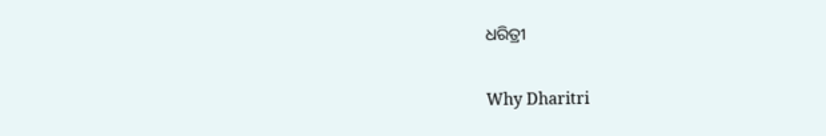ଧରିତ୍ରୀ

Why Dharitri